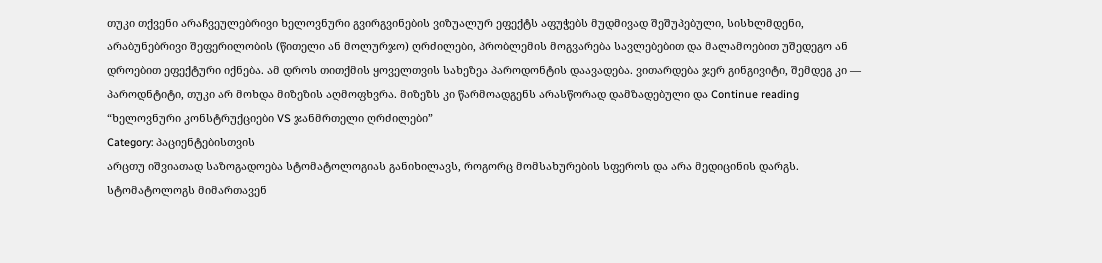თუკი თქვენი არაჩვეულებრივი ხელოვნური გვირგვინების ვიზუალურ ეფექტს აფუჭებს მუდმივად შეშუპებული, სისხლმდენი,
არაბუნებრივი შეფერილობის (წითელი ან მოლურჯო) ღრძილები, პრობლემის მოგვარება სავლებებით და მალამოებით უშედეგო ან დროებით ეფექტური იქნება. ამ დროს თითქმის ყოველთვის სახეზეა პაროდონტის დაავადება. ვითარდება ჯერ გინგივიტი, შემდეგ კი — პაროდნტიტი, თუკი არ მოხდა მიზეზის აღმოფხვრა. მიზეზს კი წარმოადგენს არასწორად დამზადებული და Continue reading “ხელოვნური კონსტრუქციები VS ჯანმრთელი ღრძილები”
Category: პაციენტებისთვის
არცთუ იშვიათად საზოგადოება სტომატოლოგიას განიხილავს, როგორც მომსახურების სფეროს და არა მედიცინის დარგს. სტომატოლოგს მიმართავენ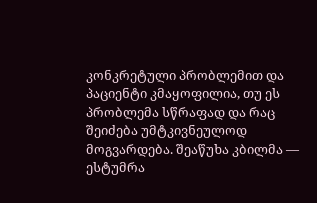კონკრეტული პრობლემით და პაციენტი კმაყოფილია, თუ ეს პრობლემა სწრაფად და რაც შეიძება უმტკივნეულოდ მოგვარდება. შეაწუხა კბილმა — ესტუმრა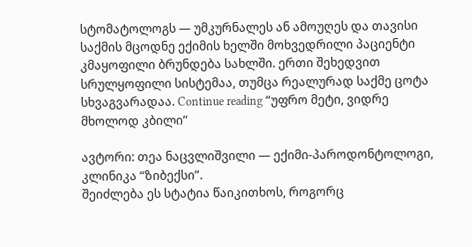სტომატოლოგს — უმკურნალეს ან ამოუღეს და თავისი საქმის მცოდნე ექიმის ხელში მოხვედრილი პაციენტი კმაყოფილი ბრუნდება სახლში. ერთი შეხედვით სრულყოფილი სისტემაა, თუმცა რეალურად საქმე ცოტა სხვაგვარადაა. Continue reading “უფრო მეტი, ვიდრე მხოლოდ კბილი”

ავტორი: თეა ნაცვლიშვილი — ექიმი-პაროდონტოლოგი, კლინიკა “ზიბექსი”.
შეიძლება ეს სტატია წაიკითხოს, როგორც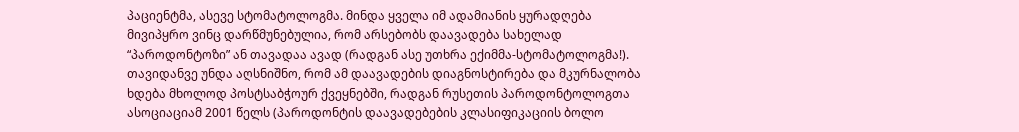პაციენტმა, ასევე სტომატოლოგმა. მინდა ყველა იმ ადამიანის ყურადღება მივიპყრო ვინც დარწმუნებულია, რომ არსებობს დაავადება სახელად “პაროდონტოზი” ან თავადაა ავად (რადგან ასე უთხრა ექიმმა-სტომატოლოგმა!).
თავიდანვე უნდა აღსნიშნო, რომ ამ დაავადების დიაგნოსტირება და მკურნალობა ხდება მხოლოდ პოსტსაბჭოურ ქვეყნებში, რადგან რუსეთის პაროდონტოლოგთა ასოციაციამ 2001 წელს (პაროდონტის დაავადებების კლასიფიკაციის ბოლო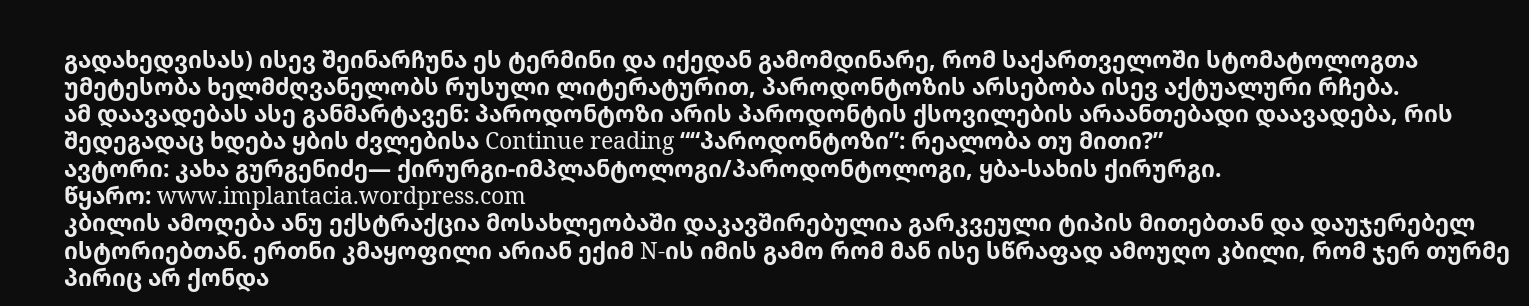გადახედვისას) ისევ შეინარჩუნა ეს ტერმინი და იქედან გამომდინარე, რომ საქართველოში სტომატოლოგთა უმეტესობა ხელმძღვანელობს რუსული ლიტერატურით, პაროდონტოზის არსებობა ისევ აქტუალური რჩება.
ამ დაავადებას ასე განმარტავენ: პაროდონტოზი არის პაროდონტის ქსოვილების არაანთებადი დაავადება, რის შედეგადაც ხდება ყბის ძვლებისა Continue reading ““პაროდონტოზი”: რეალობა თუ მითი?”
ავტორი: კახა გურგენიძე— ქირურგი-იმპლანტოლოგი/პაროდონტოლოგი, ყბა-სახის ქირურგი.
წყარო: www.implantacia.wordpress.com
კბილის ამოღება ანუ ექსტრაქცია მოსახლეობაში დაკავშირებულია გარკვეული ტიპის მითებთან და დაუჯერებელ ისტორიებთან. ერთნი კმაყოფილი არიან ექიმ N-ის იმის გამო რომ მან ისე სწრაფად ამოუღო კბილი, რომ ჯერ თურმე პირიც არ ქონდა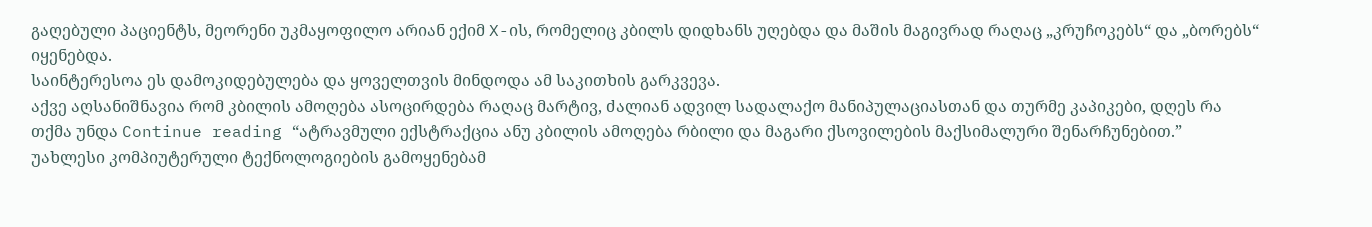გაღებული პაციენტს, მეორენი უკმაყოფილო არიან ექიმ X-ის, რომელიც კბილს დიდხანს უღებდა და მაშის მაგივრად რაღაც „კრუჩოკებს“ და „ბორებს“ იყენებდა.
საინტერესოა ეს დამოკიდებულება და ყოველთვის მინდოდა ამ საკითხის გარკვევა.
აქვე აღსანიშნავია რომ კბილის ამოღება ასოცირდება რაღაც მარტივ, ძალიან ადვილ სადალაქო მანიპულაციასთან და თურმე კაპიკები, დღეს რა თქმა უნდა Continue reading “ატრავმული ექსტრაქცია ანუ კბილის ამოღება რბილი და მაგარი ქსოვილების მაქსიმალური შენარჩუნებით.”
უახლესი კომპიუტერული ტექნოლოგიების გამოყენებამ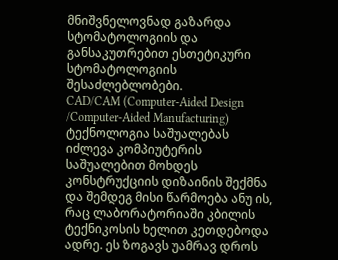მნიშვნელოვნად გაზარდა სტომატოლოგიის და განსაკუთრებით ესთეტიკური სტომატოლოგიის შესაძლებლობები.
CAD/CAM (Computer-Aided Design /Computer-Aided Manufacturing) ტექნოლოგია საშუალებას იძლევა კომპიუტერის საშუალებით მოხდეს კონსტრუქციის დიზაინის შექმნა და შემდეგ მისი წარმოება ანუ ის, რაც ლაბორატორიაში კბილის ტექნიკოსის ხელით კეთდებოდა ადრე. ეს ზოგავს უამრავ დროს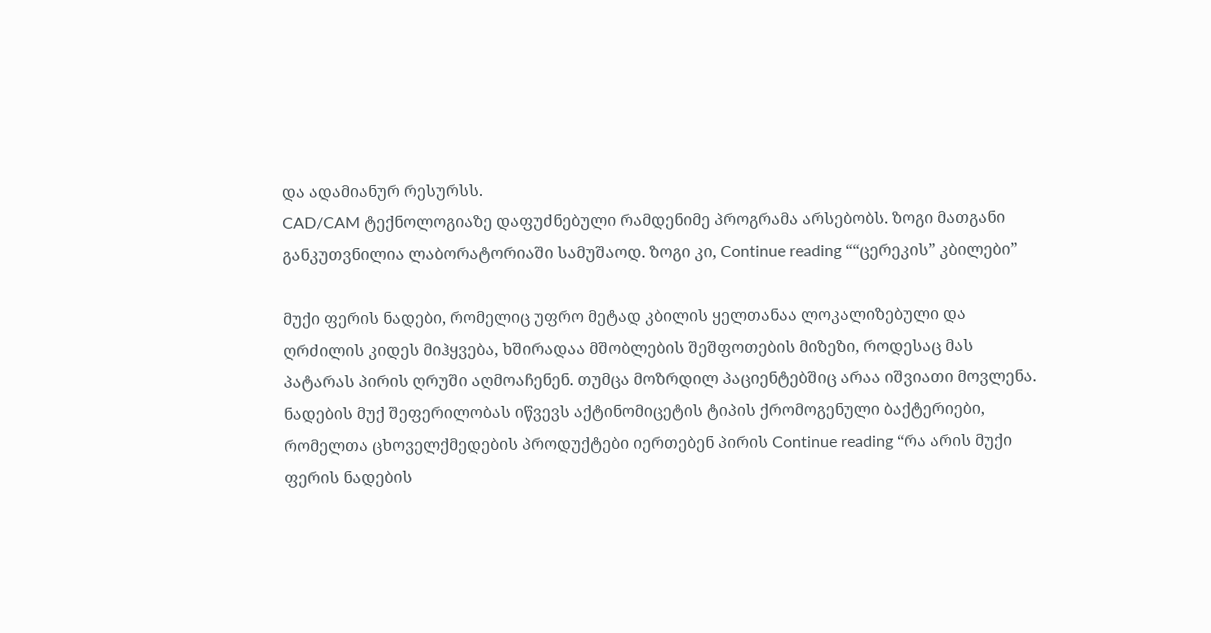და ადამიანურ რესურსს.
CAD/CAM ტექნოლოგიაზე დაფუძნებული რამდენიმე პროგრამა არსებობს. ზოგი მათგანი განკუთვნილია ლაბორატორიაში სამუშაოდ. ზოგი კი, Continue reading ““ცერეკის” კბილები”

მუქი ფერის ნადები, რომელიც უფრო მეტად კბილის ყელთანაა ლოკალიზებული და ღრძილის კიდეს მიჰყვება, ხშირადაა მშობლების შეშფოთების მიზეზი, როდესაც მას პატარას პირის ღრუში აღმოაჩენენ. თუმცა მოზრდილ პაციენტებშიც არაა იშვიათი მოვლენა.
ნადების მუქ შეფერილობას იწვევს აქტინომიცეტის ტიპის ქრომოგენული ბაქტერიები, რომელთა ცხოველქმედების პროდუქტები იერთებენ პირის Continue reading “რა არის მუქი ფერის ნადების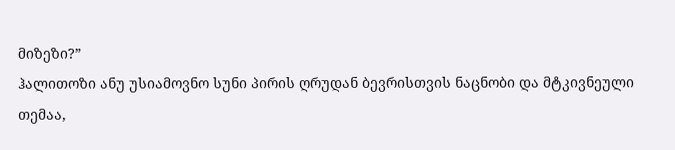მიზეზი?”
ჰალითოზი ანუ უსიამოვნო სუნი პირის ღრუდან ბევრისთვის ნაცნობი და მტკივნეული თემაა,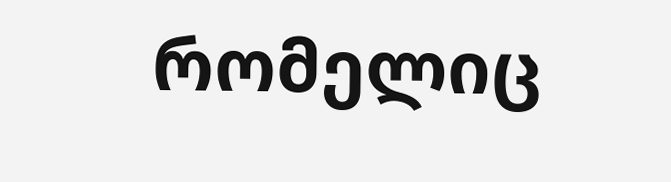რომელიც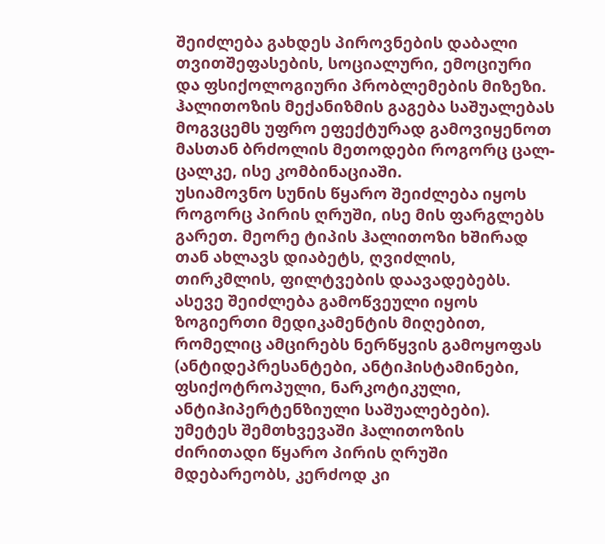შეიძლება გახდეს პიროვნების დაბალი თვითშეფასების, სოციალური, ემოციური და ფსიქოლოგიური პრობლემების მიზეზი.
ჰალითოზის მექანიზმის გაგება საშუალებას მოგვცემს უფრო ეფექტურად გამოვიყენოთ მასთან ბრძოლის მეთოდები როგორც ცალ-ცალკე, ისე კომბინაციაში.
უსიამოვნო სუნის წყარო შეიძლება იყოს როგორც პირის ღრუში, ისე მის ფარგლებს გარეთ. მეორე ტიპის ჰალითოზი ხშირად თან ახლავს დიაბეტს, ღვიძლის, თირკმლის, ფილტვების დაავადებებს. ასევე შეიძლება გამოწვეული იყოს ზოგიერთი მედიკამენტის მიღებით, რომელიც ამცირებს ნერწყვის გამოყოფას (ანტიდეპრესანტები, ანტიჰისტამინები, ფსიქოტროპული, ნარკოტიკული, ანტიჰიპერტენზიული საშუალებები).
უმეტეს შემთხვევაში ჰალითოზის ძირითადი წყარო პირის ღრუში მდებარეობს, კერძოდ კი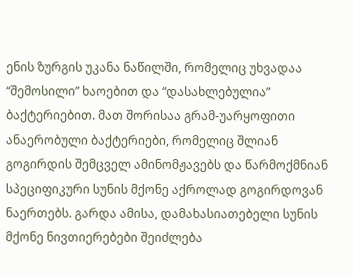ენის ზურგის უკანა ნაწილში, რომელიც უხვადაა “შემოსილი” ხაოებით და “დასახლებულია” ბაქტერიებით. მათ შორისაა გრამ-უარყოფითი ანაერობული ბაქტერიები, რომელიც შლიან გოგირდის შემცველ ამინომჟავებს და წარმოქმნიან სპეციფიკური სუნის მქონე აქროლად გოგირდოვან ნაერთებს. გარდა ამისა, დამახასიათებელი სუნის მქონე ნივთიერებები შეიძლება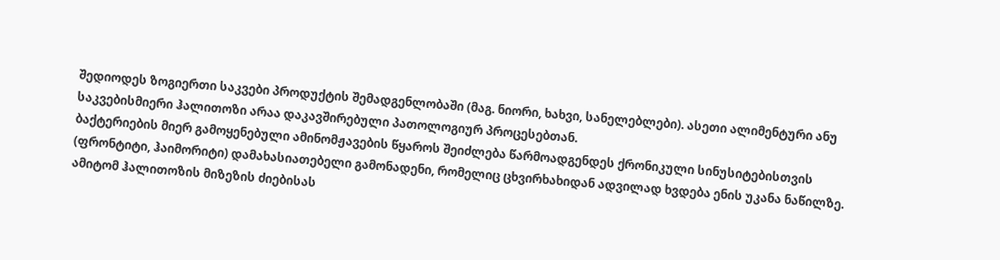შედიოდეს ზოგიერთი საკვები პროდუქტის შემადგენლობაში (მაგ. ნიორი, ხახვი, სანელებლები). ასეთი ალიმენტური ანუ საკვებისმიერი ჰალითოზი არაა დაკავშირებული პათოლოგიურ პროცესებთან.
ბაქტერიების მიერ გამოყენებული ამინომჟავების წყაროს შეიძლება წარმოადგენდეს ქრონიკული სინუსიტებისთვის (ფრონტიტი, ჰაიმორიტი) დამახასიათებელი გამონადენი, რომელიც ცხვირხახიდან ადვილად ხვდება ენის უკანა ნაწილზე. ამიტომ ჰალითოზის მიზეზის ძიებისას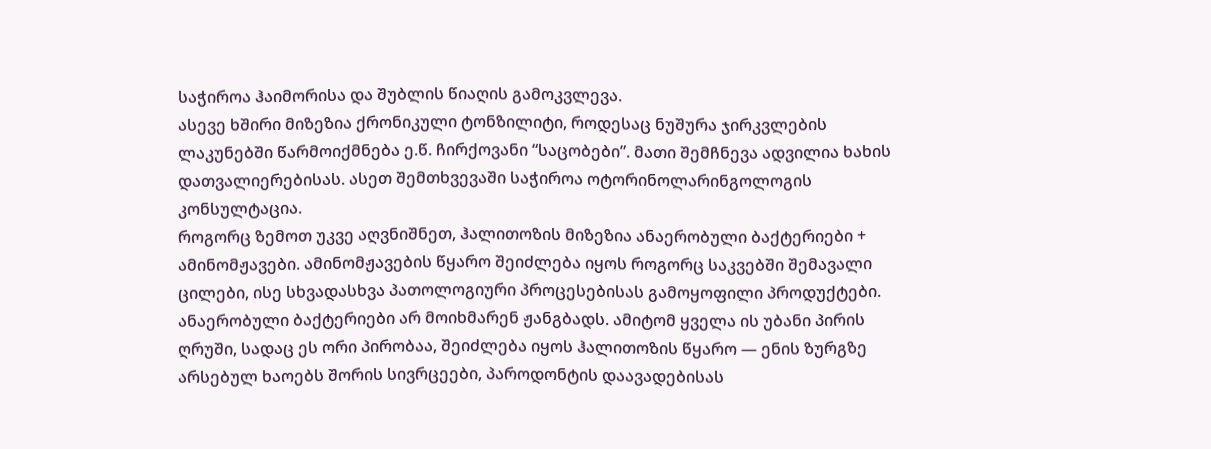საჭიროა ჰაიმორისა და შუბლის წიაღის გამოკვლევა.
ასევე ხშირი მიზეზია ქრონიკული ტონზილიტი, როდესაც ნუშურა ჯირკვლების ლაკუნებში წარმოიქმნება ე.წ. ჩირქოვანი “საცობები”. მათი შემჩნევა ადვილია ხახის დათვალიერებისას. ასეთ შემთხვევაში საჭიროა ოტორინოლარინგოლოგის კონსულტაცია.
როგორც ზემოთ უკვე აღვნიშნეთ, ჰალითოზის მიზეზია ანაერობული ბაქტერიები + ამინომჟავები. ამინომჟავების წყარო შეიძლება იყოს როგორც საკვებში შემავალი ცილები, ისე სხვადასხვა პათოლოგიური პროცესებისას გამოყოფილი პროდუქტები. ანაერობული ბაქტერიები არ მოიხმარენ ჟანგბადს. ამიტომ ყველა ის უბანი პირის ღრუში, სადაც ეს ორი პირობაა, შეიძლება იყოს ჰალითოზის წყარო — ენის ზურგზე არსებულ ხაოებს შორის სივრცეები, პაროდონტის დაავადებისას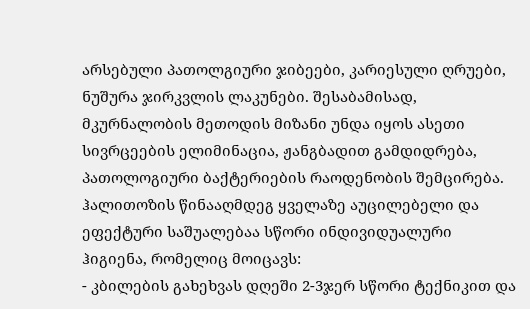არსებული პათოლგიური ჯიბეები, კარიესული ღრუები, ნუშურა ჯირკვლის ლაკუნები. შესაბამისად, მკურნალობის მეთოდის მიზანი უნდა იყოს ასეთი სივრცეების ელიმინაცია, ჟანგბადით გამდიდრება, პათოლოგიური ბაქტერიების რაოდენობის შემცირება.
ჰალითოზის წინააღმდეგ ყველაზე აუცილებელი და ეფექტური საშუალებაა სწორი ინდივიდუალური ჰიგიენა, რომელიც მოიცავს:
- კბილების გახეხვას დღეში 2-3ჯერ სწორი ტექნიკით და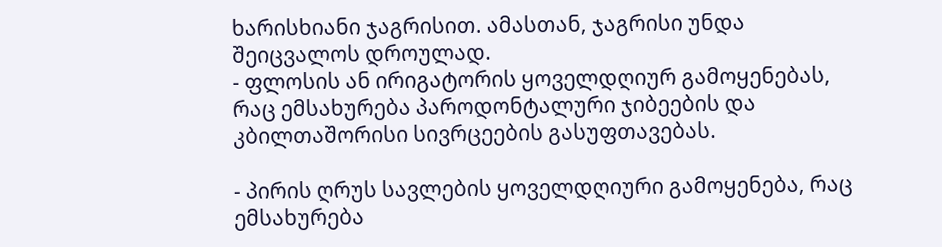ხარისხიანი ჯაგრისით. ამასთან, ჯაგრისი უნდა შეიცვალოს დროულად.
- ფლოსის ან ირიგატორის ყოველდღიურ გამოყენებას, რაც ემსახურება პაროდონტალური ჯიბეების და კბილთაშორისი სივრცეების გასუფთავებას.

- პირის ღრუს სავლების ყოველდღიური გამოყენება, რაც ემსახურება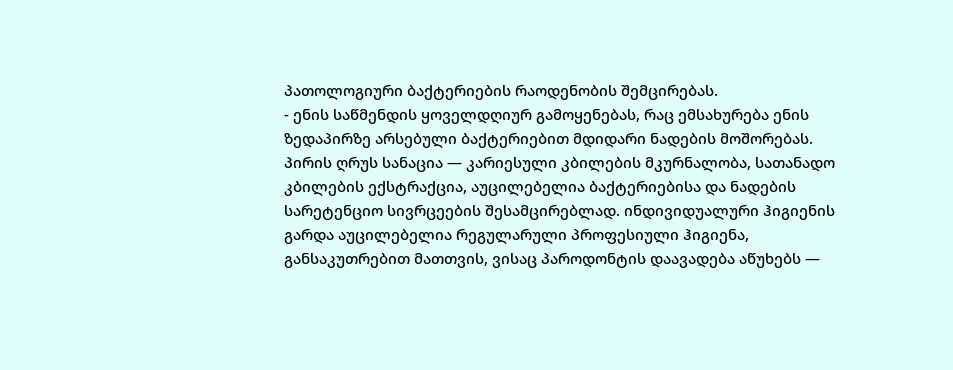პათოლოგიური ბაქტერიების რაოდენობის შემცირებას.
- ენის საწმენდის ყოველდღიურ გამოყენებას, რაც ემსახურება ენის ზედაპირზე არსებული ბაქტერიებით მდიდარი ნადების მოშორებას.
პირის ღრუს სანაცია — კარიესული კბილების მკურნალობა, სათანადო კბილების ექსტრაქცია, აუცილებელია ბაქტერიებისა და ნადების სარეტენციო სივრცეების შესამცირებლად. ინდივიდუალური ჰიგიენის გარდა აუცილებელია რეგულარული პროფესიული ჰიგიენა, განსაკუთრებით მათთვის, ვისაც პაროდონტის დაავადება აწუხებს —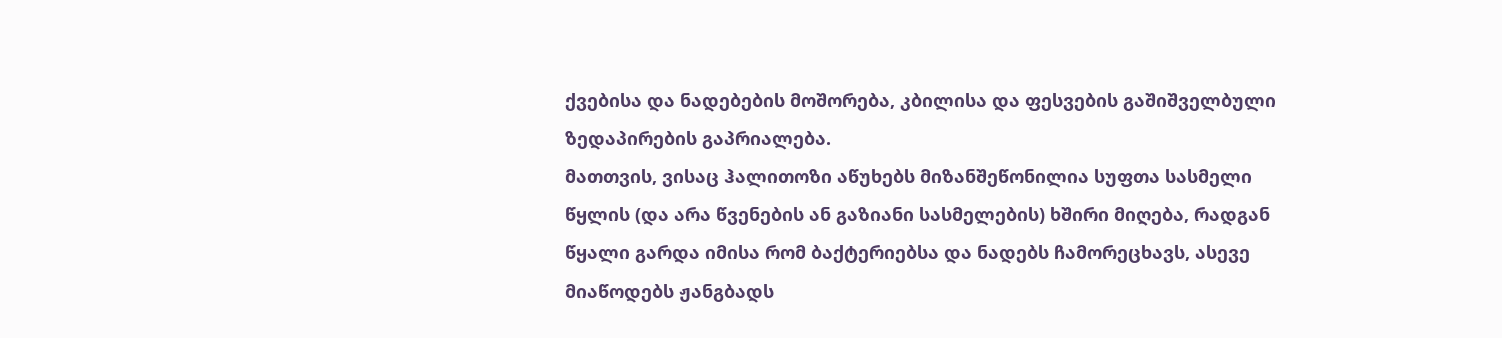ქვებისა და ნადებების მოშორება, კბილისა და ფესვების გაშიშველბული ზედაპირების გაპრიალება.
მათთვის, ვისაც ჰალითოზი აწუხებს მიზანშეწონილია სუფთა სასმელი წყლის (და არა წვენების ან გაზიანი სასმელების) ხშირი მიღება, რადგან წყალი გარდა იმისა რომ ბაქტერიებსა და ნადებს ჩამორეცხავს, ასევე მიაწოდებს ჟანგბადს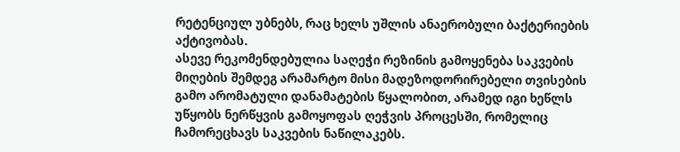რეტენციულ უბნებს, რაც ხელს უშლის ანაერობული ბაქტერიების აქტივობას.
ასევე რეკომენდებულია საღეჭი რეზინის გამოყენება საკვების მიღების შემდეგ არამარტო მისი მადეზოდორირებელი თვისების გამო არომატული დანამატების წყალობით, არამედ იგი ხეწლს უწყობს ნერწყვის გამოყოფას ღეჭვის პროცესში, რომელიც ჩამორეცხავს საკვების ნაწილაკებს.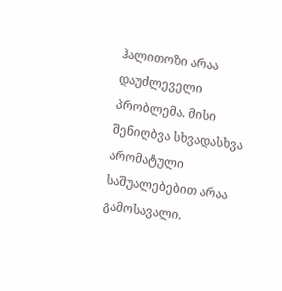ჰალითოზი არაა დაუძლეველი პრობლემა. მისი შენიღბვა სხვადასხვა არომატული საშუალებებით არაა გამოსავალი.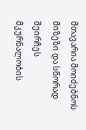მთავარია მოიძებნოს მიზეზი და სწორად შეირჩეს მკურნალობის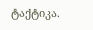ტაქტიკა.